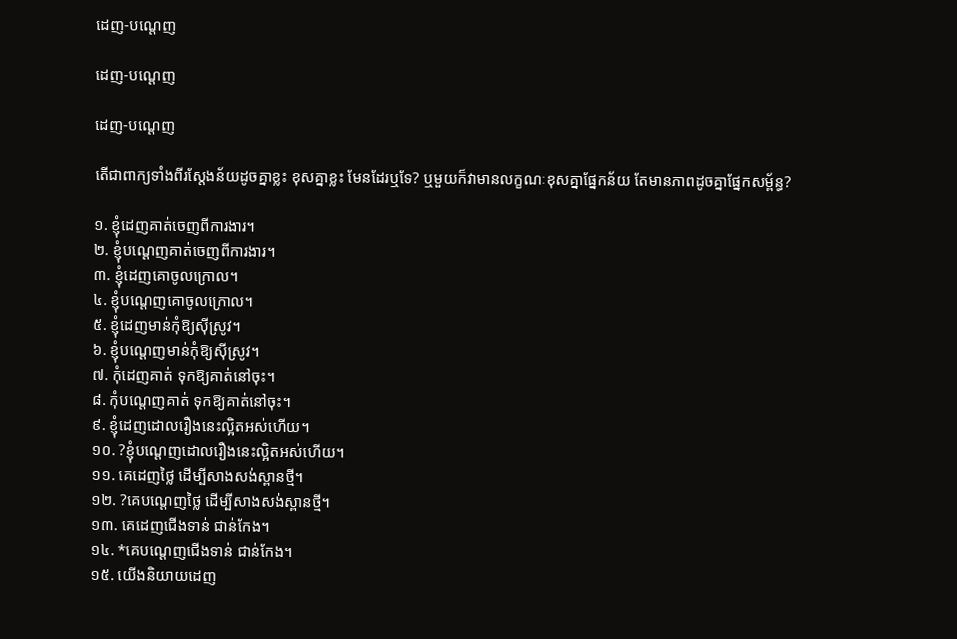ដេញ-បណ្ដេញ

ដេញ-បណ្ដេញ

ដេញ-បណ្ដេញ

តើជាពាក្យទាំងពីរស្ដែងន័យដូចគ្នាខ្លះ ខុសគ្នាខ្លះ មែនដែរឬទែ? ឬមួយក៏វាមានលក្ខណៈខុសគ្នាផ្នែកន័យ តែមានភាពដូចគ្នាផ្នែកសម្ព័ន្ធ?

១. ខ្ញុំដេញគាត់ចេញពីការងារ។
២. ខ្ញុំបណ្ដេញគាត់ចេញពីការងារ។
៣. ខ្ញុំដេញគោចូលក្រោល។
៤. ខ្ញុំបណ្ដេញគោចូលក្រោល។
៥. ខ្ញុំដេញមាន់កុំឱ្យស៊ីស្រូវ។
៦. ខ្ញុំបណ្ដេញមាន់កុំឱ្យស៊ីស្រូវ។
៧. កុំដេញគាត់ ទុកឱ្យគាត់នៅចុះ។
៨. កុំបណ្ដេញគាត់ ទុកឱ្យគាត់នៅចុះ។
៩. ខ្ញុំដេញដោលរឿងនេះល្អិតអស់ហើយ។
១០. ?ខ្ញុំបណ្ដេញដោលរឿងនេះល្អិតអស់ហើយ។
១១. គេដេញថ្លៃ ដើម្បីសាងសង់ស្ពានថ្មី។
១២. ?គេបណ្ដេញថ្លៃ ដើម្បីសាងសង់ស្ពានថ្មី។
១៣. គេដេញជើងទាន់ ជាន់កែង។
១៤. *គេបណ្ដេញជើងទាន់ ជាន់កែង។
១៥. យើងនិយាយដេញ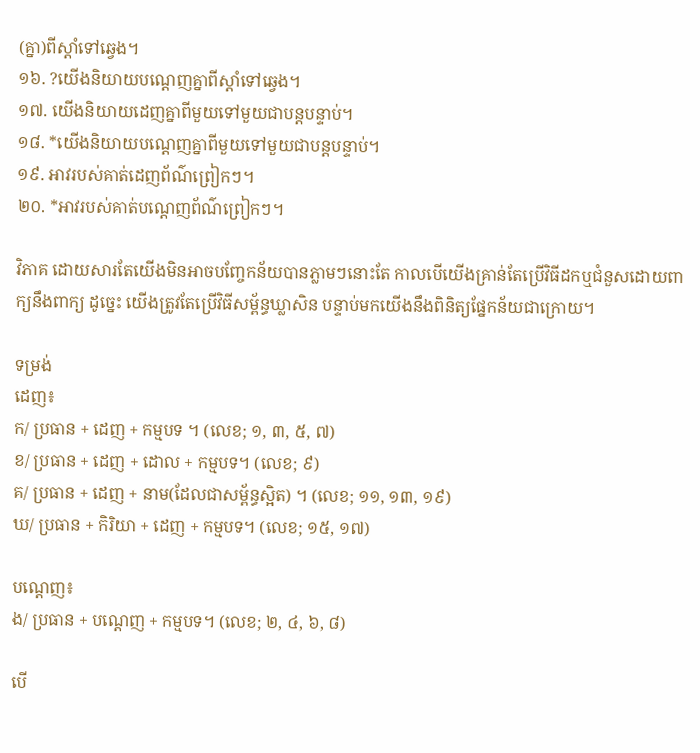(គ្នា)ពីស្ដាំទៅឆ្វេង។
១៦. ?យើងនិយាយបណ្ដេញគ្នាពីស្ដាំទៅឆ្វេង។
១៧. យើងនិយាយដេញគ្នាពីមួយទៅមួយជាបន្ដបន្ទាប់។
១៨. *យើងនិយាយបណ្ដេញគ្នាពីមួយទៅមួយជាបន្ដបន្ទាប់។
១៩. អាវរបស់គាត់ដេញព័ណ៌ព្រៀកៗ។
២០. *អាវរបស់គាត់បណ្ដេញព័ណ៌ព្រៀកៗ។

វិភាគ ដោយសារតែយើងមិនអាចបញ្ចែកន័យបានភ្លាមៗនោះតែ កាលបើយើងគ្រាន់តែប្រើវិធីដកឬជំនួសដោយពាក្យនឹងពាក្យ ដូច្នេះ យើងត្រូវតែប្រើវិធីសម្ព័ន្ធឃ្លាសិន បន្ទាប់មកយើងនឹងពិនិត្យផ្នែកន័យជាក្រោយ។

ទម្រង់
ដេញ៖
ក/ ប្រធាន + ដេញ + កម្មបទ ។ (លេខ; ១, ៣, ៥, ៧)
ខ/ ប្រធាន + ដេញ + ដោល + កម្មបទ។ (លេខ; ៩)
គ/ ប្រធាន + ដេញ + នាម(ដែលជាសម្ព័ន្ធស្អិត) ។ (លេខ; ១១, ១៣, ១៩)
ឃ/ ប្រធាន + កិរិយា + ដេញ + កម្មបទ។ (លេខ; ១៥, ១៧)

បណ្ដេញ៖
ង/ ប្រធាន + បណ្ដេញ + កម្មបទ។ (លេខ; ២, ៤, ៦, ៨)

បើ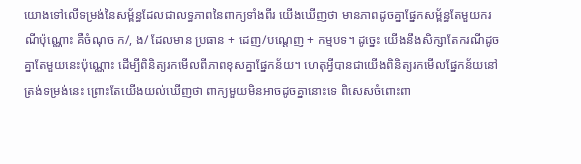យោងទៅលើទម្រង់នៃសម្ព័ន្ធដែលជាលទ្ធភាពនៃពាក្យទាំងពីរ យើងឃើញថា មានភាពដូចគ្នាផ្នែកសម្ព័ន្ធតែមួយករណីប៉ុណ្ណោះ គឺចំណុច ក/, ង/ ដែលមាន ប្រធាន + ដេញ/បណ្ដេញ + កម្មបទ។ ដូច្នេះ យើងនឹងសិក្សាតែករណីដូចគ្នាតែមួយនេះប៉ុណ្ណោះ ដើម្បីពិនិត្យរកមើលពីភាពខុសគ្នាផ្នែកន័យ។ ហេតុអ្វីបានជាយើងពិនិត្យរកមើលផ្នែកន័យនៅត្រង់ទម្រង់នេះ ព្រោះតែយើងយល់ឃើញថា ពាក្យមួយមិនអាចដូចគ្នានោះទេ ពិសេសចំពោះពា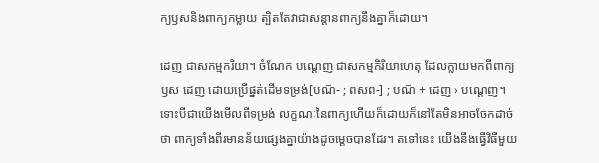ក្យឫសនិងពាក្យកម្លាយ ត្បិតតែវាជាសន្ដានពាក្យនឹងគ្នាក៏ដោយ។

ដេញ ជាសកម្មករិយា។ ចំណែក បណ្ដេញ ជាសកម្មកិរិយាហេតុ ដែលក្លាយមកពីពាក្យឫស ដេញ ដោយប្រើផ្នត់ដើមទម្រង់[បណ៑- ; ពសព-] ; បណ៑ + ដេញ › បណ្ដេញ។ ទោះបីជាយើងមើលពីទម្រង់ លក្ខណៈនៃពាក្យហើយក៏ដោយក៏នៅតែមិនអាចចែកដាច់ថា ពាក្យទាំងពីរមានន័យផ្សេងគ្នាយ៉ាងដូចម្ដេចបានដែរ។ តទៅនេះ យើងនឹងធ្វើវិធីមួយ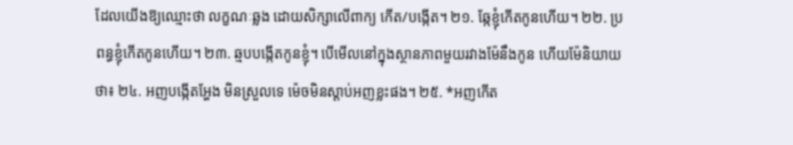ដែលយើងឱ្យឈ្មោះថា លក្ខណៈឆ្លង ដោយសិក្សាលើពាក្យ កើត/បង្កើត។ ២១. ឆ្កែខ្ញុំកើតកូនហើយ។ ២២. ប្រពន្ធខ្ញុំកើតកូនហើយ។ ២៣. ឆ្មបបង្កើតកូនខ្ញុំ។ បើមើលនៅក្នុងស្ថានភាពមួយរវាងម៉ែនឹងកូន ហើយម៉ែនិយាយថា៖ ២៤. អញបង្កើតអ្ហែង មិនស្រួលទេ ម៉េចមិនស្ដាប់អញខ្លះផង។ ២៥. *អញកើត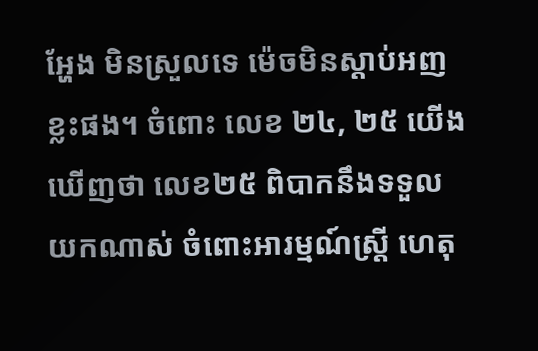អ្ហែង មិនស្រួលទេ ម៉េចមិនស្ដាប់អញខ្លះផង។ ចំពោះ លេខ ២៤, ២៥ យើងឃើញថា លេខ២៥ ពិបាកនឹងទទួលយកណាស់ ចំពោះអារម្មណ៍ស្ត្រី ហេតុ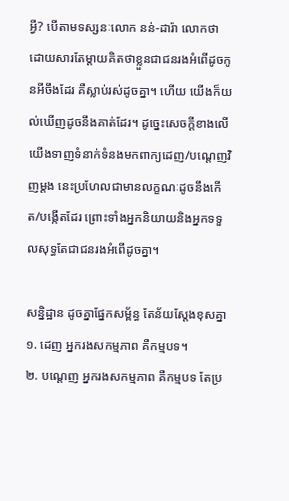អ្វី? បើតាមទស្សនៈលោក នន់-ដារ៉ា លោកថា ដោយសារតែម្ដាយគិតថាខ្លួនជាជនរងអំពើដូចកូនអីចឹងដែរ គឺស្លាប់រស់ដូចគ្នា។ ហើយ យើងក៏យល់ឃើញដូចនឹងគាត់ដែរ។ ដូច្នេះសេចក្ដីខាងលើ យើងទាញទំនាក់ទំនងមកពាក្យដេញ/បណ្ដេញវិញម្ដង នេះប្រហែលជាមានលក្ខណៈដូចនឹងកើត/បង្កើតដែរ ព្រោះទាំងអ្នកនិយាយនិងអ្នកទទួលសុទ្ធតែជាជនរងអំពើដូចគ្នា។

សន្និដ្ឋាន ដូចគ្នាផ្នែកសម្ព័ន្ធ តែន័យស្ដែងខុសគ្នា
១. ដេញ អ្នករងសកម្មភាព គឺកម្មបទ។
២. បណ្ដេញ អ្នករងសកម្មភាព គឺកម្មបទ តែប្រ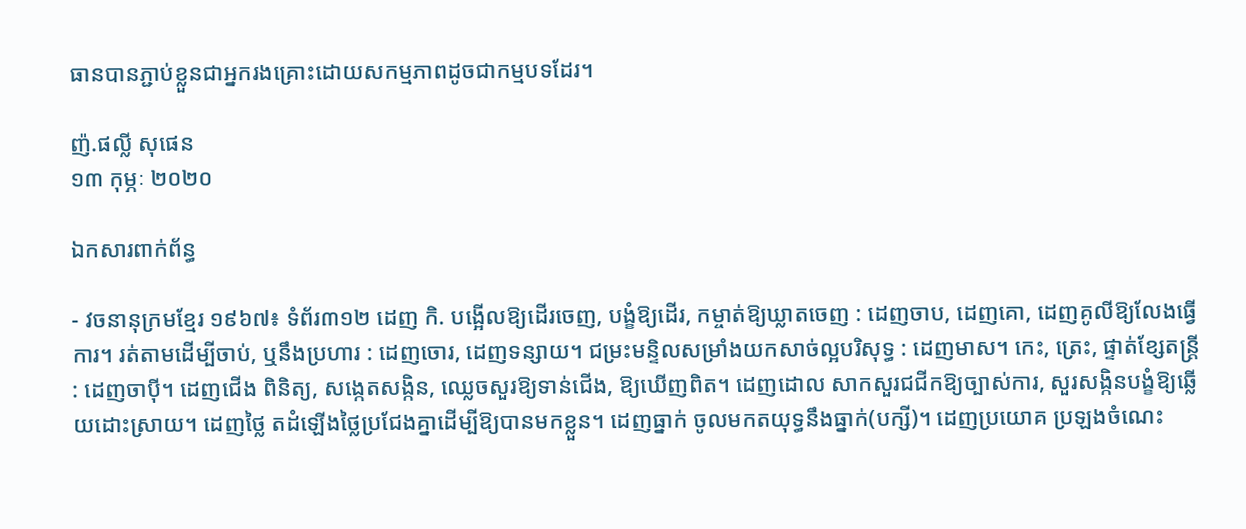ធានបានភ្ជាប់ខ្លួនជាអ្នករងគ្រោះដោយសកម្មភាពដូចជាកម្មបទដែរ។

ញ៉.ផល្លី សុផេន
១៣ កុម្ភៈ ២០២០

ឯកសារពាក់ព័ន្ធ

- វចនានុក្រមខ្មែរ ១៩៦៧៖ ទំព័រ៣១២ ដេញ កិ. បង្អើលឱ្យដើរចេញ, បង្ខំឱ្យដើរ, កម្ចាត់ឱ្យឃ្លាតចេញ : ដេញចាប, ដេញគោ, ដេញគូលីឱ្យលែងធ្វើការ។ រត់តាមដើម្បីចាប់, ឬនឹងប្រហារ : ដេញចោរ, ដេញទន្សាយ។ ជម្រះមន្ទិលសម្រាំងយកសាច់ល្អបរិសុទ្ធ : ដេញមាស។ កេះ, ត្រេះ, ផ្ទាត់ខ្សែតន្ត្រី : ដេញចាប៉ី។ ដេញជើង ពិនិត្យ, សង្កេតសង្កិន, ឈ្លេចសួរឱ្យទាន់ជើង, ឱ្យឃើញពិត។ ដេញដោល សាកសួរជជីកឱ្យច្បាស់ការ, សួរសង្កិនបង្ខំឱ្យឆ្លើយដោះស្រាយ។ ដេញថ្លៃ តដំឡើងថ្លៃប្រជែងគ្នាដើម្បីឱ្យបានមកខ្លួន។ ដេញធ្នាក់ ចូលមកតយុទ្ធនឹងធ្នាក់(បក្សី)។ ដេញប្រយោគ ប្រឡងចំណេះ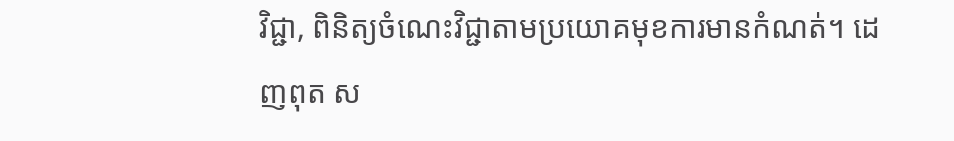វិជ្ជា, ពិនិត្យចំណេះវិជ្ជាតាមប្រយោគមុខការមានកំណត់។ ដេញពុត ស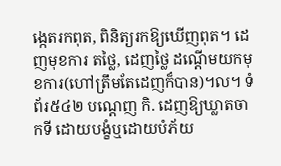ង្កេតរកពុត, ពិនិត្យរកឱ្យឃើញពុត។ ដេញមុខការ តថ្លៃ, ដេញថ្លៃ ដណ្ដើមយកមុខការ(ហៅត្រឹមតែដេញក៏បាន)។ល។ ទំព័រ៥៤២ បណ្ដេញ កិ. ដេញឱ្យឃ្លាតចាកទី ដោយបង្ខំឬដោយបំភ័យ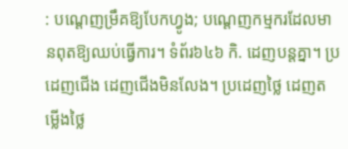: បណ្ដេញម្រឹគឱ្យបែកហ្វូង; បណ្ដេញកម្មករដែលមានពុតឱ្យឈប់ធ្វើការ។ ទំព័រ៦៤៦ កិ. ដេញបន្តគ្នា។ ប្រដេញជើង ដេញជើងមិនលែង។ ប្រដេញថ្លៃ ដេញតម្លើងថ្លៃ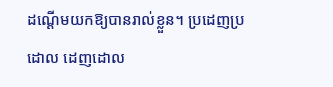ដណ្ដើមយកឱ្យបានរាល់ខ្លួន។ ប្រដេញប្រដោល ដេញដោល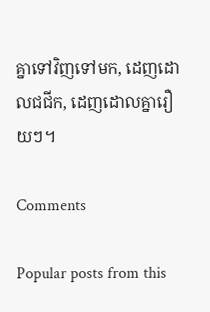គ្នាទៅវិញទៅមក, ដេញដោលជជីក, ដេញដោលគ្នារឿយៗ។

Comments

Popular posts from this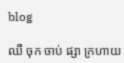blog

ឈឺ ចុក ចាប់ ផ្សា ក្រហាយ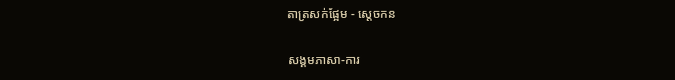តាត្រសក់ផ្អែម - ស្ដេចកន

សង្គមភាសា-ការ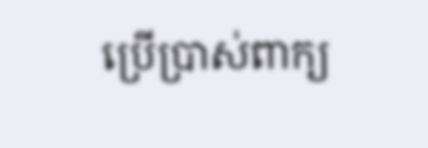ប្រើប្រាស់ពាក្យ